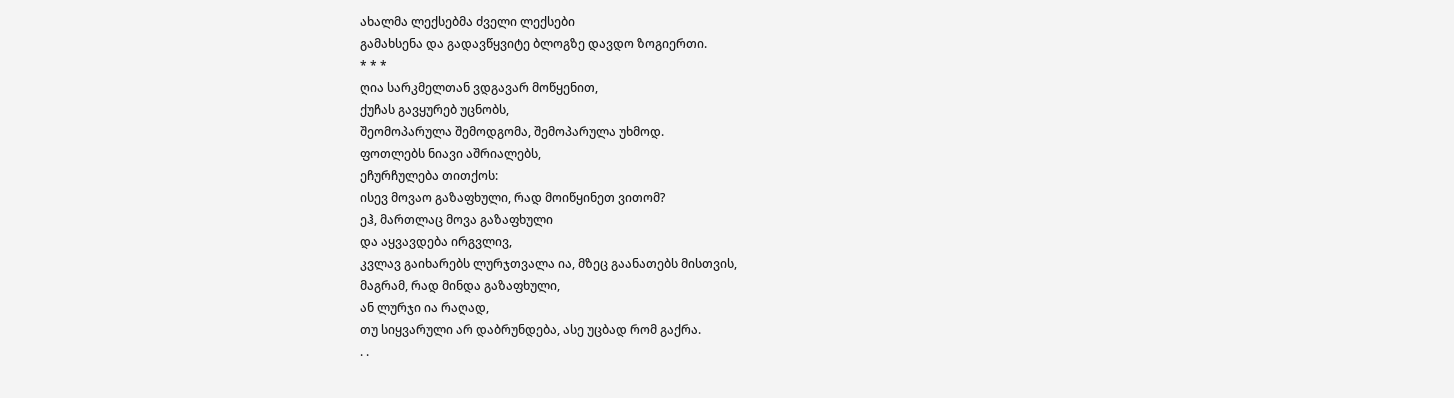ახალმა ლექსებმა ძველი ლექსები
გამახსენა და გადავწყვიტე ბლოგზე დავდო ზოგიერთი.
* * *
ღია სარკმელთან ვდგავარ მოწყენით,
ქუჩას გავყურებ უცნობს,
შეომოპარულა შემოდგომა, შემოპარულა უხმოდ.
ფოთლებს ნიავი აშრიალებს,
ეჩურჩულება თითქოს:
ისევ მოვაო გაზაფხული, რად მოიწყინეთ ვითომ?
ეჰ, მართლაც მოვა გაზაფხული
და აყვავდება ირგვლივ,
კვლავ გაიხარებს ლურჯთვალა ია, მზეც გაანათებს მისთვის,
მაგრამ, რად მინდა გაზაფხული,
ან ლურჯი ია რაღად,
თუ სიყვარული არ დაბრუნდება, ასე უცბად რომ გაქრა.
. .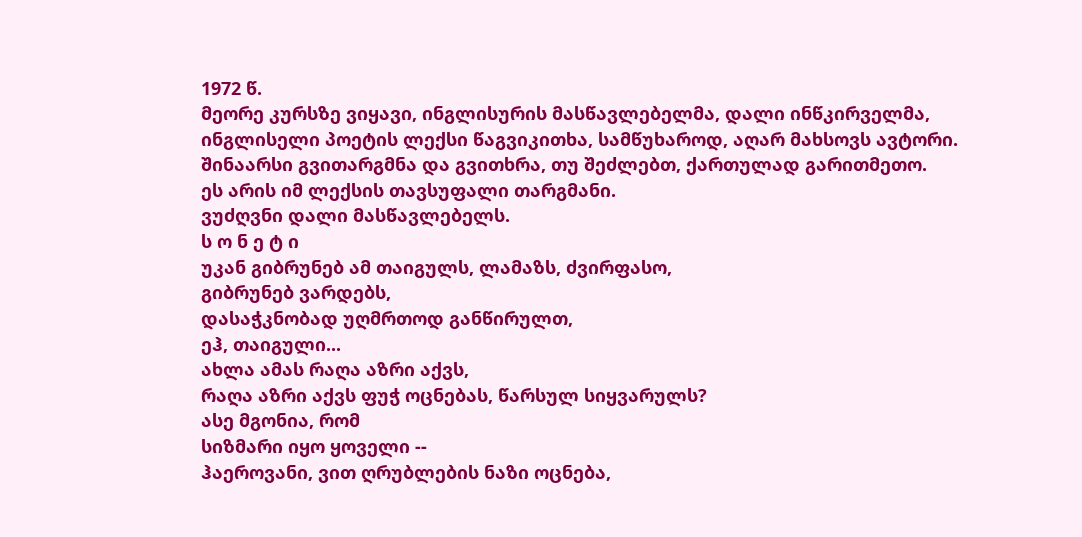1972 წ.
მეორე კურსზე ვიყავი, ინგლისურის მასწავლებელმა, დალი ინწკირველმა, ინგლისელი პოეტის ლექსი წაგვიკითხა, სამწუხაროდ, აღარ მახსოვს ავტორი. შინაარსი გვითარგმნა და გვითხრა, თუ შეძლებთ, ქართულად გარითმეთო.
ეს არის იმ ლექსის თავსუფალი თარგმანი.
ვუძღვნი დალი მასწავლებელს.
ს ო ნ ე ტ ი
უკან გიბრუნებ ამ თაიგულს, ლამაზს, ძვირფასო,
გიბრუნებ ვარდებს,
დასაჭკნობად უღმრთოდ განწირულთ,
ეჰ, თაიგული...
ახლა ამას რაღა აზრი აქვს,
რაღა აზრი აქვს ფუჭ ოცნებას, წარსულ სიყვარულს?
ასე მგონია, რომ
სიზმარი იყო ყოველი --
ჰაეროვანი, ვით ღრუბლების ნაზი ოცნება,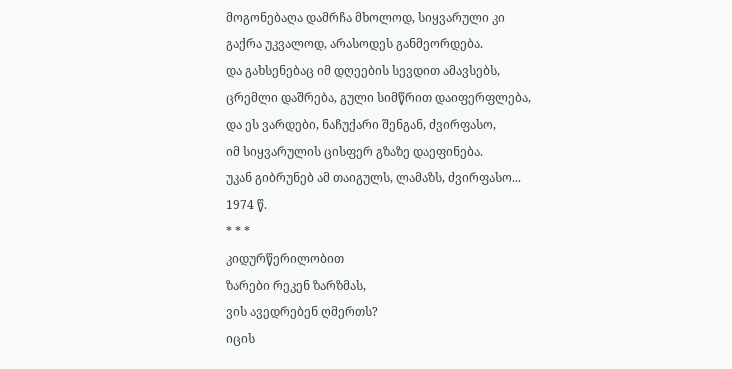მოგონებაღა დამრჩა მხოლოდ, სიყვარული კი
გაქრა უკვალოდ, არასოდეს განმეორდება.
და გახსენებაც იმ დღეების სევდით ამავსებს,
ცრემლი დაშრება, გული სიმწრით დაიფერფლება,
და ეს ვარდები, ნაჩუქარი შენგან, ძვირფასო,
იმ სიყვარულის ცისფერ გზაზე დაეფინება.
უკან გიბრუნებ ამ თაიგულს, ლამაზს, ძვირფასო...
1974 წ.
* * *
კიდურწერილობით
ზარები რეკენ ზარზმას,
ვის ავედრებენ ღმერთს?
იცის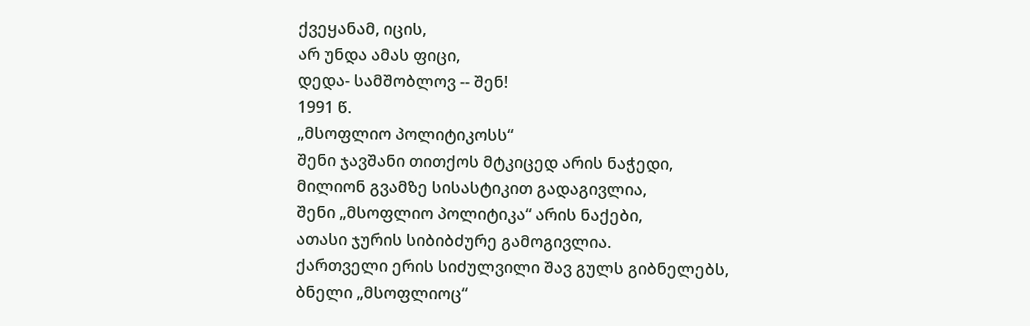ქვეყანამ, იცის,
არ უნდა ამას ფიცი,
დედა- სამშობლოვ -- შენ!
1991 წ.
„მსოფლიო პოლიტიკოსს“
შენი ჯავშანი თითქოს მტკიცედ არის ნაჭედი,
მილიონ გვამზე სისასტიკით გადაგივლია,
შენი „მსოფლიო პოლიტიკა“ არის ნაქები,
ათასი ჯურის სიბიბძურე გამოგივლია.
ქართველი ერის სიძულვილი შავ გულს გიბნელებს,
ბნელი „მსოფლიოც“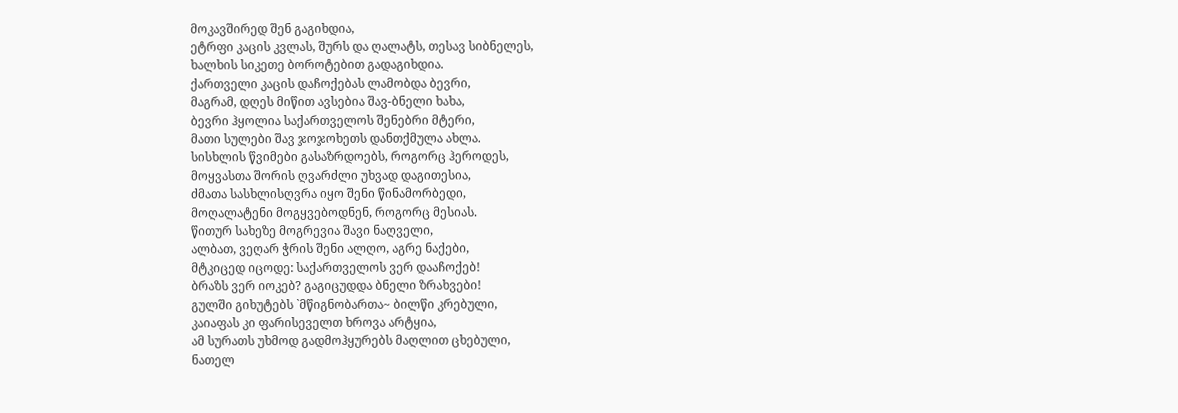მოკავშირედ შენ გაგიხდია,
ეტრფი კაცის კვლას, შურს და ღალატს, თესავ სიბნელეს,
ხალხის სიკეთე ბოროტებით გადაგიხდია.
ქართველი კაცის დაჩოქებას ლამობდა ბევრი,
მაგრამ, დღეს მიწით ავსებია შავ-ბნელი ხახა,
ბევრი ჰყოლია საქართველოს შენებრი მტერი,
მათი სულები შავ ჯოჯოხეთს დანთქმულა ახლა.
სისხლის წვიმები გასაზრდოებს, როგორც ჰეროდეს,
მოყვასთა შორის ღვარძლი უხვად დაგითესია,
ძმათა სასხლისღვრა იყო შენი წინამორბედი,
მოღალატენი მოგყვებოდნენ, როგორც მესიას.
წითურ სახეზე მოგრევია შავი ნაღველი,
ალბათ, ვეღარ ჭრის შენი ალღო, აგრე ნაქები,
მტკიცედ იცოდე: საქართველოს ვერ დააჩოქებ!
ბრაზს ვერ იოკებ? გაგიცუდდა ბნელი ზრახვები!
გულში გიხუტებს `მწიგნობართა~ ბილწი კრებული,
კაიაფას კი ფარისეველთ ხროვა არტყია,
ამ სურათს უხმოდ გადმოჰყურებს მაღლით ცხებული,
ნათელ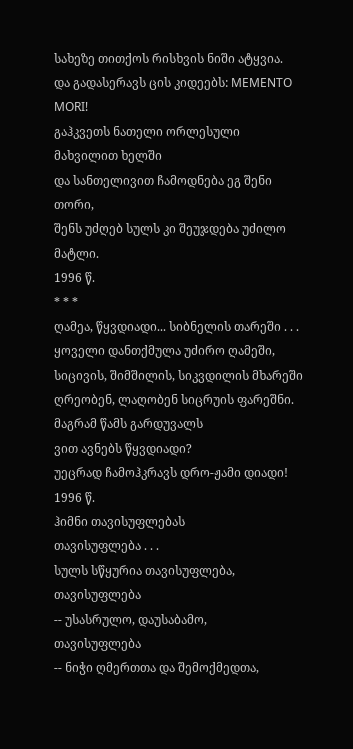სახეზე თითქოს რისხვის ნიში ატყვია.
და გადასერავს ცის კიდეებს: MEMENTO MORI!
გაჰკვეთს ნათელი ორლესული მახვილით ხელში
და სანთელივით ჩამოდნება ეგ შენი თორი,
შენს უძღებ სულს კი შეუჯდება უძილო მატლი.
1996 წ.
* * *
ღამეა, წყვდიადი... სიბნელის თარეში . . .
ყოველი დანთქმულა უძირო ღამეში,
სიცივის, შიმშილის, სიკვდილის მხარეში
ღრეობენ, ლაღობენ სიცრუის ფარეშნი.
მაგრამ წამს გარდუვალს
ვით ავნებს წყვდიადი?
უეცრად ჩამოჰკრავს დრო-ჟამი დიადი!
1996 წ.
ჰიმნი თავისუფლებას
თავისუფლება . . .
სულს სწყურია თავისუფლება,
თავისუფლება
-- უსასრულო, დაუსაბამო,
თავისუფლება
-- ნიჭი ღმერთთა და შემოქმედთა,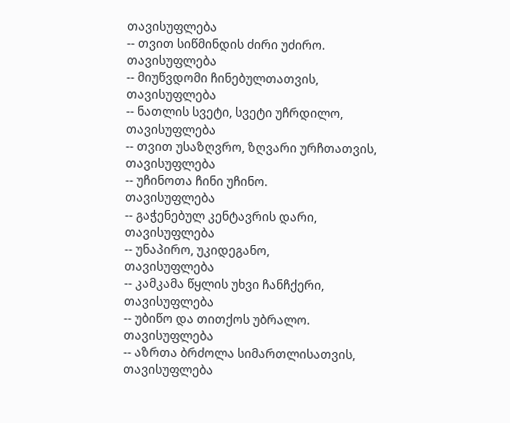თავისუფლება
-- თვით სიწმინდის ძირი უძირო.
თავისუფლება
-- მიუწვდომი ჩინებულთათვის,
თავისუფლება
-- ნათლის სვეტი, სვეტი უჩრდილო,
თავისუფლება
-- თვით უსაზღვრო, ზღვარი ურჩთათვის,
თავისუფლება
-- უჩინოთა ჩინი უჩინო.
თავისუფლება
-- გაჭენებულ კენტავრის დარი,
თავისუფლება
-- უნაპირო, უკიდეგანო,
თავისუფლება
-- კამკამა წყლის უხვი ჩანჩქერი,
თავისუფლება
-- უბიწო და თითქოს უბრალო.
თავისუფლება
-- აზრთა ბრძოლა სიმართლისათვის,
თავისუფლება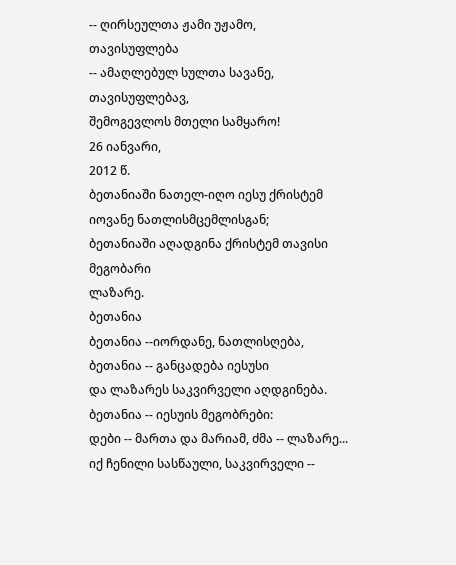-- ღირსეულთა ჟამი უჟამო,
თავისუფლება
-- ამაღლებულ სულთა სავანე,
თავისუფლებავ,
შემოგევლოს მთელი სამყარო!
26 იანვარი,
2012 წ.
ბეთანიაში ნათელ-იღო იესუ ქრისტემ იოვანე ნათლისმცემლისგან;
ბეთანიაში აღადგინა ქრისტემ თავისი მეგობარი
ლაზარე.
ბეთანია
ბეთანია --იორდანე, ნათლისღება,
ბეთანია -- განცადება იესუსი
და ლაზარეს საკვირველი აღდგინება.
ბეთანია -- იესუის მეგობრები:
დები -- მართა და მარიამ, ძმა -- ლაზარე...
იქ ჩენილი სასწაული, საკვირველი --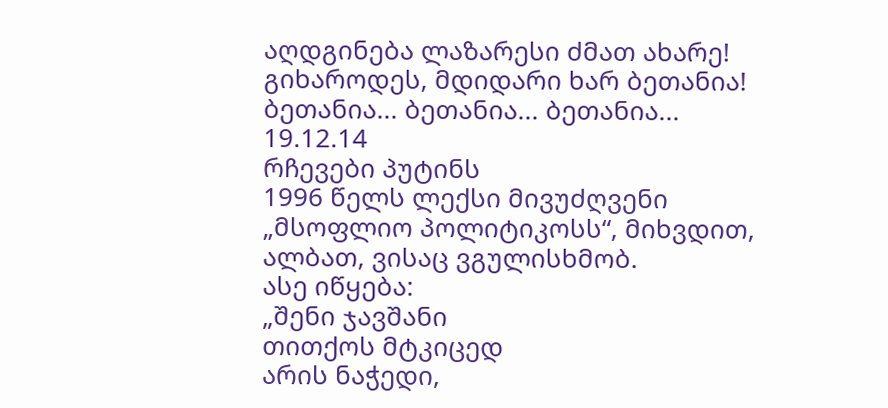აღდგინება ლაზარესი ძმათ ახარე!
გიხაროდეს, მდიდარი ხარ ბეთანია!
ბეთანია... ბეთანია... ბეთანია...
19.12.14
რჩევები პუტინს
1996 წელს ლექსი მივუძღვენი
„მსოფლიო პოლიტიკოსს“, მიხვდით,
ალბათ, ვისაც ვგულისხმობ.
ასე იწყება:
„შენი ჯავშანი
თითქოს მტკიცედ
არის ნაჭედი,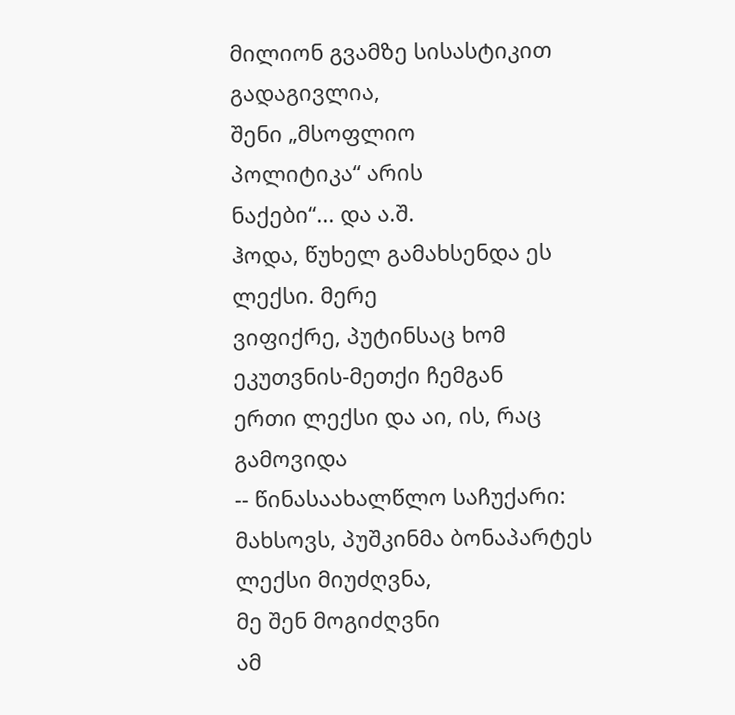მილიონ გვამზე სისასტიკით გადაგივლია,
შენი „მსოფლიო
პოლიტიკა“ არის
ნაქები“... და ა.შ.
ჰოდა, წუხელ გამახსენდა ეს ლექსი. მერე
ვიფიქრე, პუტინსაც ხომ ეკუთვნის-მეთქი ჩემგან
ერთი ლექსი და აი, ის, რაც გამოვიდა
-- წინასაახალწლო საჩუქარი:
მახსოვს, პუშკინმა ბონაპარტეს
ლექსი მიუძღვნა,
მე შენ მოგიძღვნი
ამ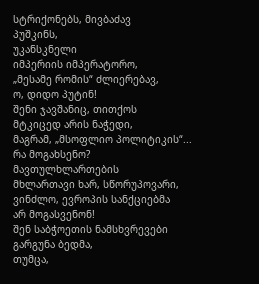სტრიქონებს, მივბაძავ
პუშკინს,
უკანსკნელი
იმპერიის იმპერატორო,
„მესამე რომის“ ძლიერებავ,
ო, დიდო პუტინ!
შენი ჯავშანიც, თითქოს
მტკიცედ არის ნაჭედი,
მაგრამ, „მსოფლიო პოლიტიკის“...
რა მოგახსენო?
მავთულხლართების
მხლართავი ხარ, სწორუპოვარი,
ვინძლო, ევროპის სანქციებმა
არ მოგასვენონ!
შენ საბჭოეთის ნამსხვრევები
გარგუნა ბედმა,
თუმცა,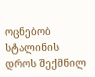ოცნებობ სტალინის
დროს შექმნილ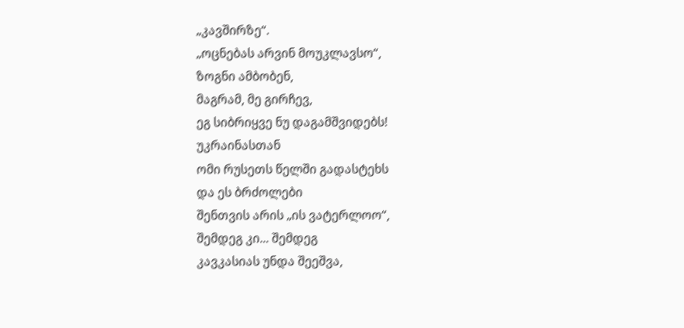„კავშირზე“.
„ოცნებას არვინ მოუკლავსო“,
ზოგნი ამბობენ,
მაგრამ, მე გირჩევ,
ეგ სიბრიყვე ნუ დაგამშვიდებს!
უკრაინასთან
ომი რუსეთს წელში გადასტეხს
და ეს ბრძოლები
შენთვის არის „ის ვატერლოო“,
შემდეგ კი... შემდეგ
კავკასიას უნდა შეეშვა,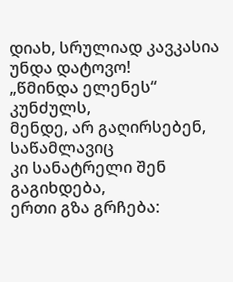დიახ, სრულიად კავკასია
უნდა დატოვო!
„წმინდა ელენეს“ კუნძულს,
მენდე, არ გაღირსებენ,
საწამლავიც
კი სანატრელი შენ გაგიხდება,
ერთი გზა გრჩება: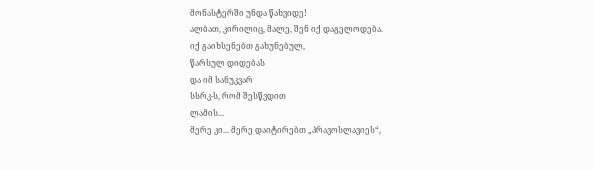მონასტერში უნდა წახვიდე!
ალბათ, კირილიც, მალე, შენ იქ დაგელოდება.
იქ გაიხსენებთ გახუნებულ,
წარსულ დიდებას
და იმ სანუკვარ
სსრკ-ს, რომ შესწვდით
ლამის...
მერე კი... მერე დაიტირებთ „პრავოსლავიეს“,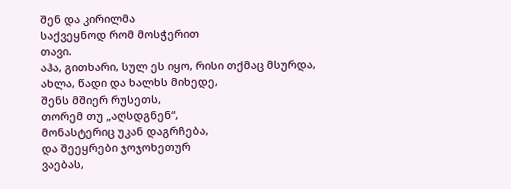შენ და კირილმა
საქვეყნოდ რომ მოსჭერით
თავი.
აჰა, გითხარი, სულ ეს იყო, რისი თქმაც მსურდა,
ახლა, წადი და ხალხს მიხედე,
შენს მშიერ რუსეთს,
თორემ თუ „აღსდგნენ“,
მონასტერიც უკან დაგრჩება,
და შეეყრები ჯოჯოხეთურ
ვაებას,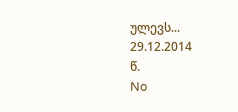ულევს...
29.12.2014
წ.
No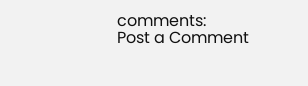comments:
Post a Comment